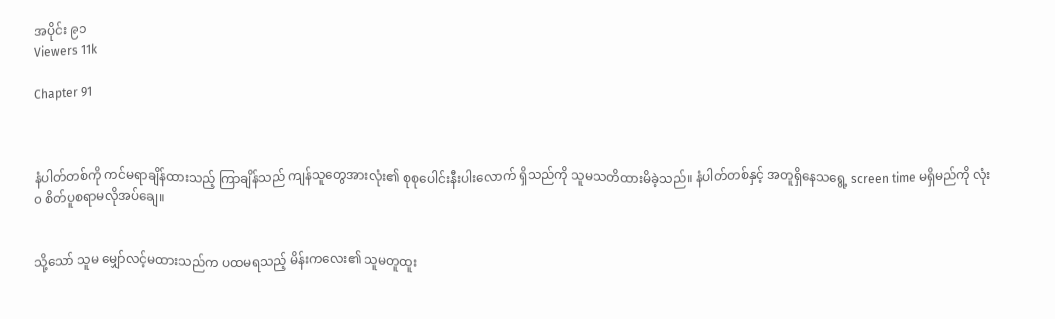အပိုင်း ၉၁
Viewers 11k

Chapter 91



နံပါတ်တစ်ကို ကင်မရာချိန်ထားသည့် ကြာချိန်သည် ကျန်သူတွေအားလုံး၏ စုစုပေါင်းနီးပါးလောက် ရှိသည်ကို သူမသတိထားမိခဲ့သည်။ နံပါတ်တစ်နှင့် အတူရှိနေသရွေ့ screen time မရှိမည်ကို လုံး၀ စိတ်ပူစရာမလိုအပ်ချေ။


သို့သော် သူမ မျှော်လင့်မထားသည်က ပထမရသည့် မိန်းကလေး၏ သူမတူထူး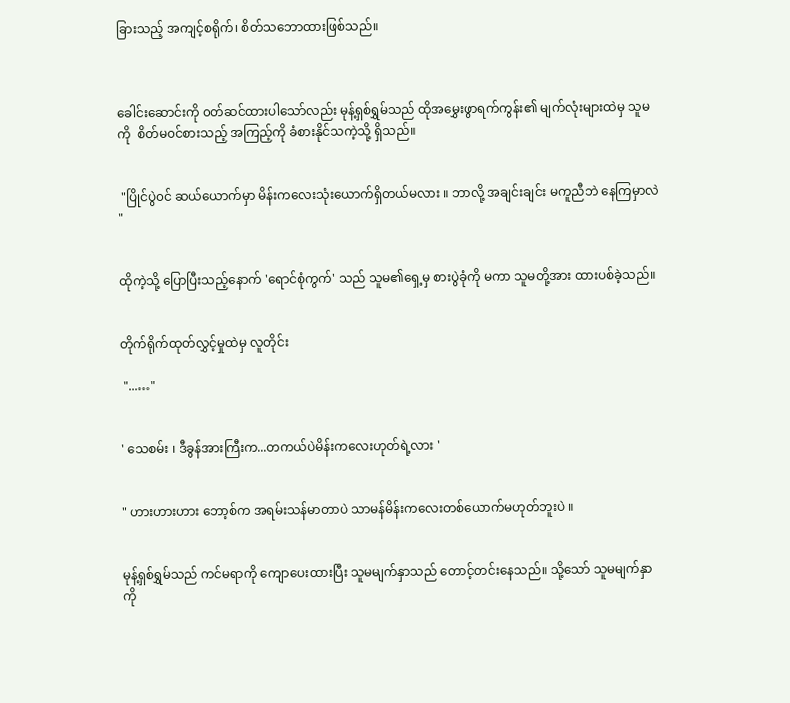ခြားသည့် အကျင့်စရိုက်၊ စိတ်သဘောထားဖြစ်သည်။



ခေါင်း‌ဆောင်းကို ၀တ်ဆင်ထားပါသော်လည်း မုန့်ရှစ်ရွှမ်သည် ထိုအမွှေးဖွာရက်ကွန်း၏ မျက်လုံးများထဲမှ သူမကို  စိတ်မ၀င်စားသည့် အကြည့်ကို ခံစားနိုင်သကဲ့သို့ ရှိသည်။


 "ပြိုင်ပွဲ၀င် ဆယ်ယောက်မှာ မိန်းကလေးသုံးယောက်ရှိတယ်မလား ။ ဘာလို့ အချင်းချင်း မကူညီဘဲ နေကြမှာလဲ "


ထိုကဲ့သို့ ပြောပြီးသည့်နောက် 'ရောင်စုံကွက်' သည် သူမ၏ရှေ့မှ စားပွဲခုံကို မကာ သူမတို့အား ထားပစ်ခဲ့သည်။


တိုက်ရိုက်ထုတ်လွှင့်မှုထဲမှ လူတိုင်း

 "...…"


' သေစမ်း ၊ ဒီခွန်အားကြီးက...တကယ်ပဲမိန်းကလေးဟုတ်ရဲ့လား '


" ဟားဟားဟား ဘော့စ်က အရမ်းသန်မာတာပဲ သာမန်မိန်းကလေးတစ်ယောက်မဟုတ်ဘူးပဲ ။


မုန့်ရှစ်ရွှမ်သည် ကင်မရာကို ကျောပေးထားပြီး သူမမျက်နှာသည် တောင့်တင်းနေသည်။ သို့သော် သူမမျက်နှာကို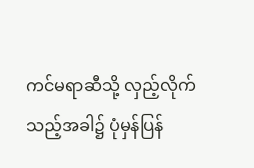ကင်မရာဆီသို့ လှည့်လိုက်သည့်အခါ၌ ပုံမှန်ပြန်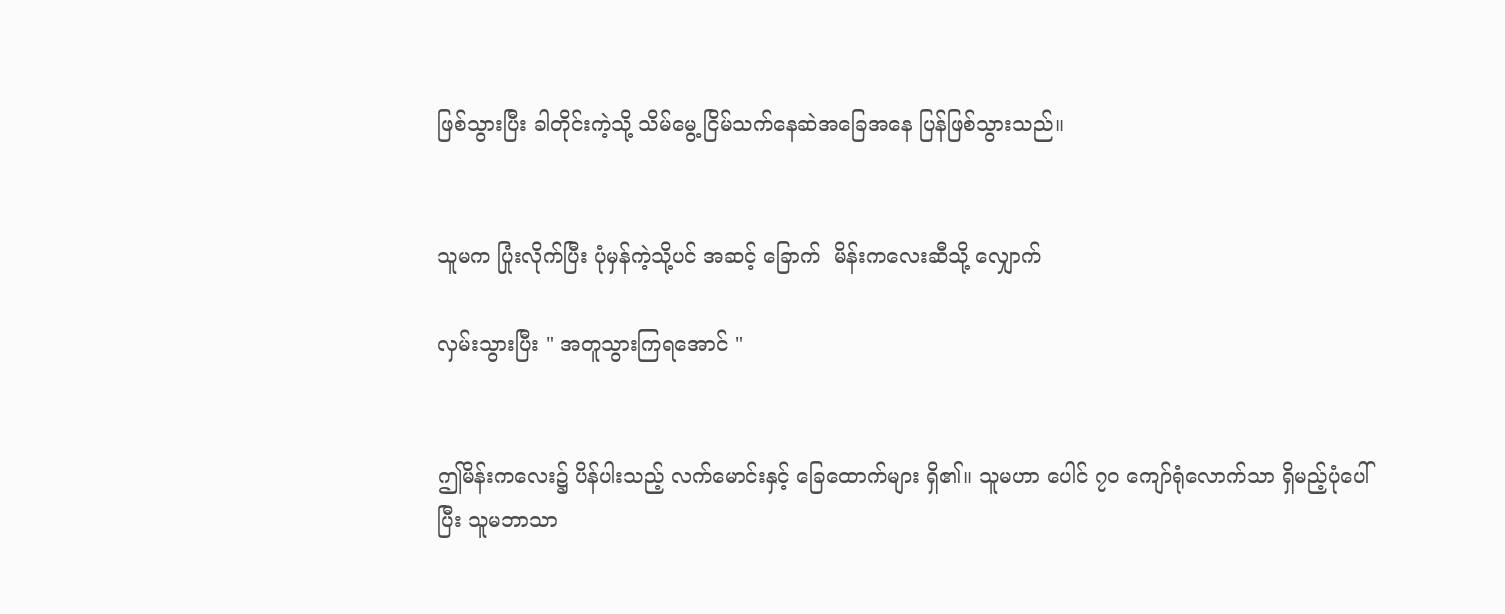ဖြစ်သွားပြီး ခါတိုင်းကဲ့သို့ သိမ်မွေ့ ငြိမ်သက်နေဆဲအခြေ‌အနေ ပြန်ဖြစ်သွားသည်။


သူမက ပြုံးလိုက်ပြီး ပုံမှန်ကဲ့သို့ပင် အဆင့် ခြောက်  မိန်းကလေးဆီသို့ လျှောက်

လှမ်းသွားပြီး " အတူသွားကြရအောင် "


ဤမိန်းကလေး၌ ပိန်ပါးသည့် လက်မောင်းနှင့် ခြေထောက်များ ရှိ၏။ သူမဟာ ပေါင် ၇၀ ကျော်ရုံလောက်သာ ရှိမည့်ပုံပေါ်ပြီး သူမဘာသာ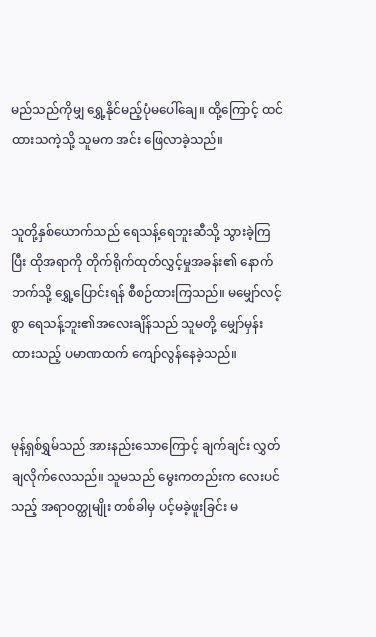မည်သည်ကိုမျှ ရွှေ့နိုင်မည့်‌ပုံမပေါ်ချေ။ ထို့ကြောင့် ထင်ထားသကဲ့သို့ သူမက အင်း ဖြေလာခဲ့သည်။


သူတို့နှစ်ယောက်သည် ရေသန့်‌ရေဘူးဆီသို့ သွားခဲ့ကြပြီး ထိုအရာကို တိုက်ရိုက်ထုတ်လွှင့်မှုအခန်း၏ နောက်ဘက်သို့ ရွှေ့ပြောင်းရန် စီစဉ်ထားကြသည်။ မမျှော်လင့်စွာ ရေသန့်ဘူး၏အလေးချိန်သည် သူမတို့ မျှော်မှန်းထားသည့် ပမာဏထက် ကျော်လွန်နေခဲ့သည်။


မုန့်ရှစ်ရွှမ်သည် အားနည်းသောကြောင့် ချက်ချင်း လွှတ်ချလိုက်လေသည်။ သူမသည် မွေးကတည်းက လေးပင်သည့် အရာ၀တ္ထုမျိုး တစ်ခါမှ ပင့်မခဲ့ဖူးခြင်း မ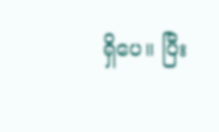ရှိပေ။ ပြီး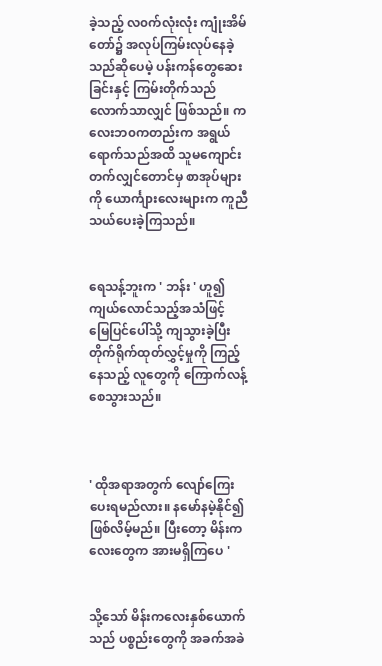ခဲ့သည့် လ၀က်လုံးလုံး ကျုံးအိမ်တော်၌ အလုပ်ကြမ်းလုပ်နေခဲ့သည်ဆိုပေမဲ့ ပန်းကန်တွေဆေးခြင်းနှင့် ကြမ်းတိုက်သည်လောက်သာလျှင် ဖြစ်သည်။ ကလေးဘ၀ကတည်းက အရွယ်ရောက်သည်အထိ သူမကျောင်းတက်လျှင်တောင်မှ စာအုပ်များကို ယောင်္ကျားလေးများက ကူညီသယ်ပေးခဲ့ကြသည်။


ရေသန့်ဘူးက ' ဘန်း ' ဟူ၍ ကျယ်လောင်သည့်အသံဖြင့် မြေပြင်ပေါ်သို့ ကျသွားခဲ့ပြီး တိုက်ရိုက်ထုတ်လွှင့်မှုကို ကြည့်နေသည့် လူတွေကို ကြောက်လန့်စေသွားသည်။



' ထိုအရာအတွက် လျော်ကြေးပေးရမည်လား။ နမော်နမဲ့နိုင်၍ ဖြစ်လိမ့်မည်။ ပြီးတော့ မိန်းကလေးတွေက အားမရှိကြပေ '


သို့သော် မိန်းကလေးနှစ်ယောက်သည် ပစ္စည်းတွေကို အခက်အခဲ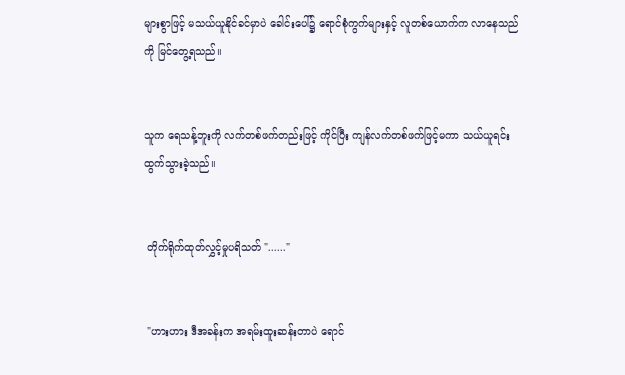များစွာဖြင့် မသယ်ယူနိုင်ခင်မှာပဲ ခေါင်းပေါ်၌ ရောင်စုံကွက်များနှင့် လူတစ်ယောက်က လာနေသည်ကို မြင်တွေ့ရသည်။


သူက ရေသန့်ဘူးကို လက်တစ်ဖက်တည်းဖြင့် ကိုင်ပြီး ကျန်လက်တစ်ဖက်ဖြင့်မကာ သယ်ယူရင်း ထွက်သွားခဲ့သည်။


 တိုက်ရိုက်ထုတ်လွှင့်မှုပရိသတ် "......"


 "ဟားဟား ဒီအခန်းက အရမ်းထူးဆန်းတာပဲ ရောင်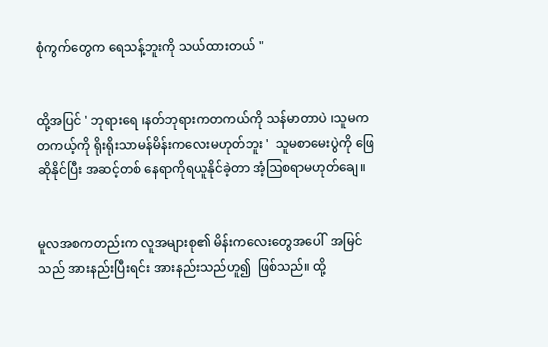စုံကွက်တွေက ရေသန့်ဘူးကို သယ်ထားတယ် "


ထို့အပြင် ' ဘုရားရေ ၊နတ်ဘုရားကတကယ်ကို သန်မာတာပဲ ၊သူမက တကယ့်ကို ရိုးရိုးသာမန်မိန်းကလေးမဟုတ်ဘူး '  သူမစာမေးပွဲကို ဖြေဆိုနိုင်ပြီး အဆင့်တစ် နေရာကိုရယူနိုင်ခဲ့တာ အံ့ဩစရာမဟုတ်ချေ။


မူလအစကတည်းက လူအများစု၏ မိန်းကလေးတွေအပေါ်  အမြင်သည် အားနည်းပြီးရင်း အားနည်းသည်ဟူ၍  ဖြစ်သည်။ ထို့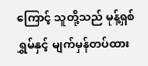ကြောင့် သူတို့သည် မုန့်ရှစ်ရွှမ်နှင့် မျက်မှန်တပ်ထား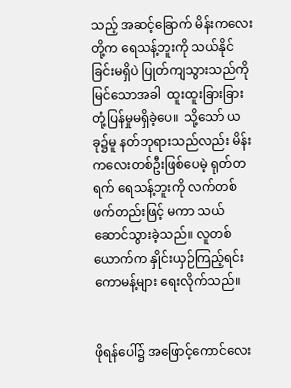သည့် အဆင့်ခြောက် မိန်းကလေးတို့က ရေသန့်ဘူးကို သယ်နိုင်ခြင်းမရှိပဲ ပြုတ်ကျသွားသည်ကို မြင်သောအခါ  ထူးထူးခြားခြား တုံ့ပြန်မှုမရှိခဲ့ပေ။  သို့သော် ယခု၌မူ နတ်ဘုရားသည်လည်း မိန်းကလေးတစ်ဦးဖြစ်ပေမဲ့ ရုတ်တရက် ရေသန့်ဘူးကို လက်တစ်ဖက်တည်းဖြင့် မကာ သယ်ဆောင်သွားခဲ့သည်။ လူတစ်ယောက်က နှိုင်းယှဉ်ကြည့်ရင်း ကောမန့်များ ရေးလိုက်သည်။


ဖိုရန်ပေါ်၌ အဖြောင့်ကောင်လေး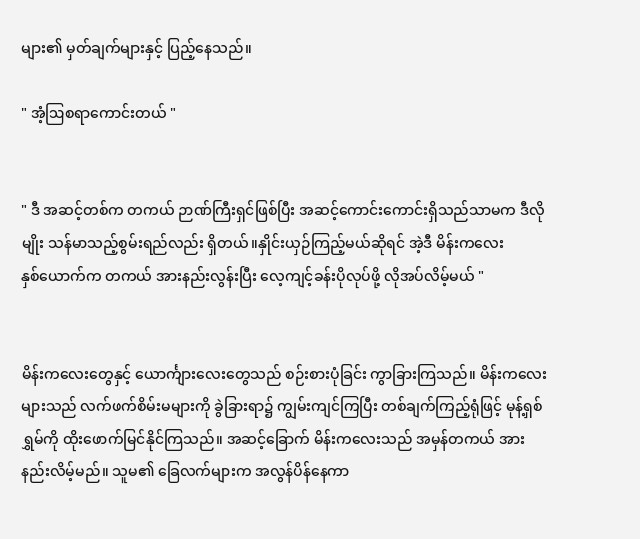များ၏ မှတ်ချက်များနှင့် ပြည့်နေသည်။

" အံ့ဩစရာကောင်းတယ် "


" ဒီ အဆင့်တစ်က တကယ် ဉာဏ်ကြီးရှင်ဖြစ်ပြီး အဆင့်ကောင်းကောင်းရှိသည်သာမက ဒီလိုမျိုး သန်မာသည့်စွမ်းရည်လည်း ရှိတယ်။နှိုင်းယှဉ်ကြည့်မယ်ဆိုရင် အဲ့ဒီ မိန်းကလေးနှစ်‌ယောက်က တကယ် အားနည်းလွန်းပြီး လေ့ကျင့်ခန်းပိုလုပ်ဖို့ လိုအပ်လိမ့်မယ် "


မိန်းကလေးတွေနှင့် ယောင်္ကျားလေးတွေသည် ‌စဉ်းစားပုံခြင်း ကွာခြားကြသည်။ မိန်းကလေးများသည် လက်ဖက်စိမ်းမများကို ခွဲခြားရာ၌ ကျွမ်းကျင်ကြပြီး တစ်ချက်ကြည့်ရုံဖြင့် မုန့်ရှစ်ရွှမ်ကို ထိုးဖောက်မြင်နိုင်ကြသည်။ အဆင့်ခြောက် မိန်းကလေးသည် အမှန်တကယ် အားနည်းလိမ့်မည်။ သူမ၏ ခြေလက်များက အလွန်ပိန်နေကာ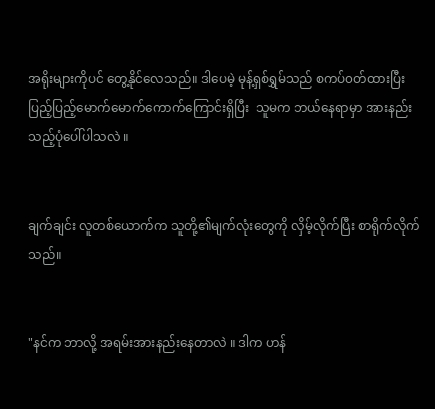အရိုးများကိုပင် တွေ့နိုင်လေသည်။ ဒါပေမဲ့ မုန့်ရှစ်ရွှမ်သည် စကပ်၀တ်ထားပြီး ပြည့်ပြည့်မောက်မောက်ကောက်ကြောင်းရှိပြီး  သူမက ဘယ်နေရာမှာ အားနည်းသည့်ပုံပေါ်ပါသလဲ ။


ချက်ချင်း လူတစ်ယောက်က သူတို့၏မျက်လုံးတွေကို လှိမ့်လိုက်ပြီး စာရိုက်လိုက်သည်။


"နင်က ဘာလို့ အရမ်းအားနည်းနေတာလဲ ။ ဒါက ဟန်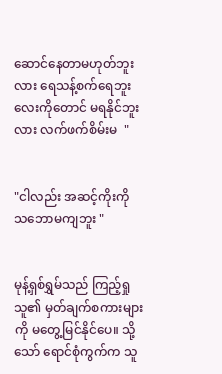ဆောင်နေတာမဟုတ်ဘူးလား ရေသန့်စက်ရေဘူးလေးကိုတောင် မရနိုင်ဘူးလား လက်ဖက်စိမ်းမ  "


"ငါလည်း အဆင့်ကိုးကို သဘောမကျဘူး "


မုန့်ရှစ်ရွှမ်သည် ကြည့်ရှုသူ၏ မှတ်ချက်စကားများကို မတွေ့မြင်နိုင်ပေ။ သို့သော် ရောင်စုံကွက်က သူ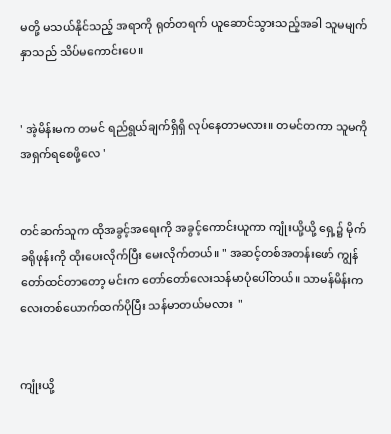မတို့ မသယ်နိုင်သည့် အရာကို ရုတ်တရက် ယူဆောင်သွားသည့်အခါ သူမမျက်နှာသည် သိပ်မကောင်းပေ။


' အဲ့မိန်းမက တမင် ရည်ရွယ်ချက်ရှိရှိ လုပ်နေတာမလား။ တမင်တကာ သူမကို အရှက်ရစေဖို့လေ '


တင်ဆက်သူက ထိုအခွင့်အရေးကို အခွင့်ကောင်းယူကာ ကျုံးယို့ယို့ ရှေ့၌ မိုက်ခရိုဖုန်းကို ထိုးပေးလိုက်ပြီး မေးလိုက်တယ်။ " အဆင့်တစ်အတန်းဖော် ကျွန်တော်ထင်တာတော့ မင်းက တော်တော်လေးသန်မာ‌ပုံပေါ်တယ်။ သာမန်မိန်းကလေးတစ်ယောက်ထက်ပိုပြီး သန်မာတယ်မလား  "


ကျုံးယို့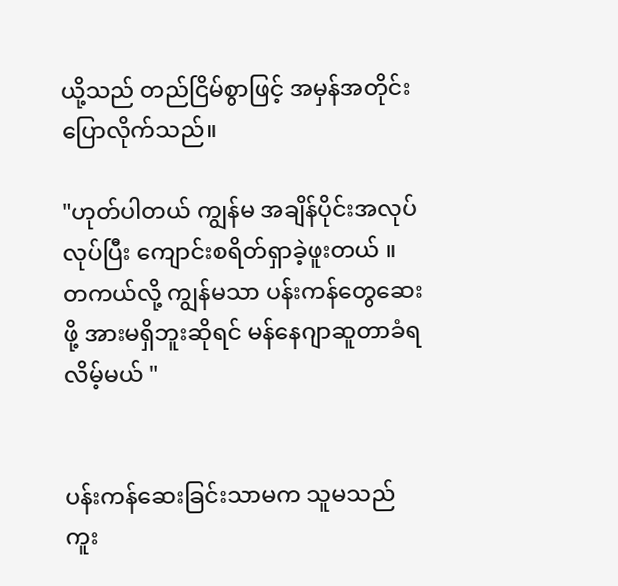ယို့သည် တည်ငြိမ်စွာဖြင့် အမှန်အတိုင်း ပြောလိုက်သည်။

"ဟုတ်ပါတယ် ကျွန်မ အချိန်ပိုင်းအလုပ်လုပ်ပြီး ကျောင်းစရိတ်ရှာခဲ့ဖူးတယ် ။ တကယ်လို့ ကျွန်မသာ ပန်းကန်တွေဆေးဖို့ အားမရှိဘူးဆိုရင် မန်နေဂျာဆူတာခံရလိမ့်မယ် "


ပန်းကန်ဆေးခြင်းသာမက သူမသည် ကူး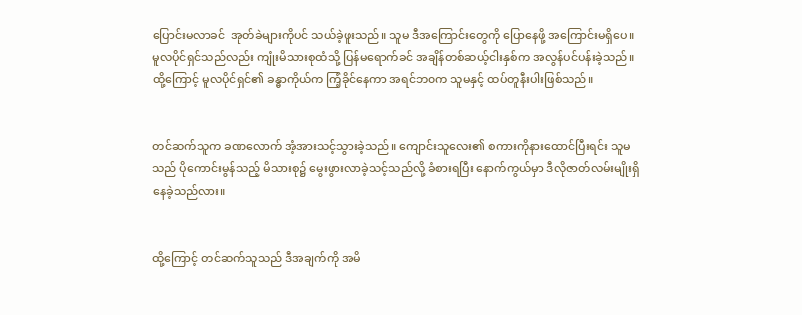ပြောင်းမလာခင်  အုတ်ခဲများကိုပင် သယ်ခဲ့ဖူးသည်။ သူမ ဒီအကြောင်းတွေကို ပြောနေဖို့ အကြောင်းမရှိပေ။  မူလပိုင်ရှင်သည်လည်း ကျုံးမိသားစုထံသို့ ပြန်မရောက်ခင် အချိန်တစ်ဆယ့်ငါးနှစ်က အလွန်ပင်ပန်းခဲ့သည်။ ထို့ကြောင့် မူလပိုင်ရှင်၏ ခန္ဓာကိုယ်က ကြံ့ခိုင်နေကာ အရင်ဘ၀က သူမနှင့် ထပ်တူနီးပါးဖြစ်သည်။


တင်ဆက်သူက ခဏလောက် အံ့အားသင့်သွားခဲ့သည်။ ကျောင်းသူလေး၏ စကားကိုနားထောင်ပြီးရင်း သူမသည် ပိုကောင်းမွန်သည့် မိသားစု၌ မွေးဖွားလာခဲ့သင့်သည်လို့ ခံစားရပြီး နောက်ကွယ်မှာ ဒီလိုဇာတ်လမ်းမျိုးရှိနေခဲ့သည်လား။


ထို့ကြောင့် တင်ဆက်သူသည် ဒီအချက်ကို အမိ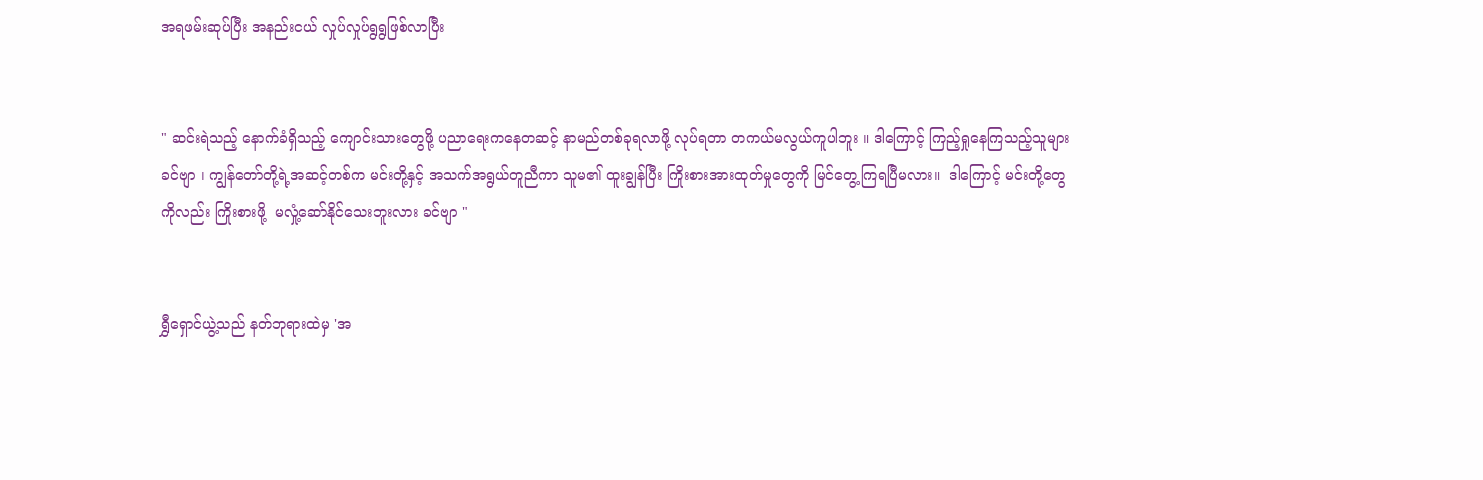အရဖမ်းဆုပ်ပြီး အနည်းငယ် လှုပ်လှုပ်ရွရွဖြစ်လာပြီး


" ဆင်းရဲသည့်‌ နောက်ခံရှိသည့် ကျောင်းသားတွေဖို့ ပညာရေးကနေတဆင့် နာမည်တစ်ခုရလာဖို့ လုပ်ရတာ တကယ်မလွယ်ကူပါဘူး ။ ဒါကြောင့် ကြည့်ရှုနေကြသည့်သူများခင်ဗျာ ၊ ကျွန်တော်တို့ရဲ့အဆင့်တစ်က မင်းတို့နှင့် အသက်အရွယ်တူညီကာ သူမ၏ ထူးချွန်ပြီး ကြိုးစားအားထုတ်မှုတွေကို မြင်တွေ့ကြရပြီမလား။  ဒါ‌ကြောင့် မင်းတို့တွေကိုလည်း ကြိုးစားဖို့  မလှုံ့ဆော်နိုင်သေးဘူးလား ခင်ဗျာ "


ရွှီရှောင်ယွဲ့သည် နတ်ဘုရားထဲမှ 'အ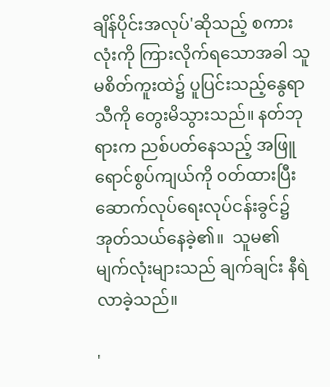ချိန်ပိုင်းအလုပ်'ဆိုသည့် စကားလုံးကို ကြားလိုက်ရသောအခါ သူမစိတ်ကူးထဲ၌ ပူပြင်းသည့်နွေရာသီကို တွေးမိသွားသည်။ နတ်ဘုရားက ညစ်ပတ်နေသည့် အဖြူရောင်စွပ်ကျယ်ကို ၀တ်ထားပြီး ဆောက်လုပ်ရေးလုပ်ငန်းခွင်၌ အုတ်သယ်နေခဲ့၏။  သူမ၏ မျက်လုံးများသည် ချက်ချင်း နီရဲလာခဲ့သည်။

'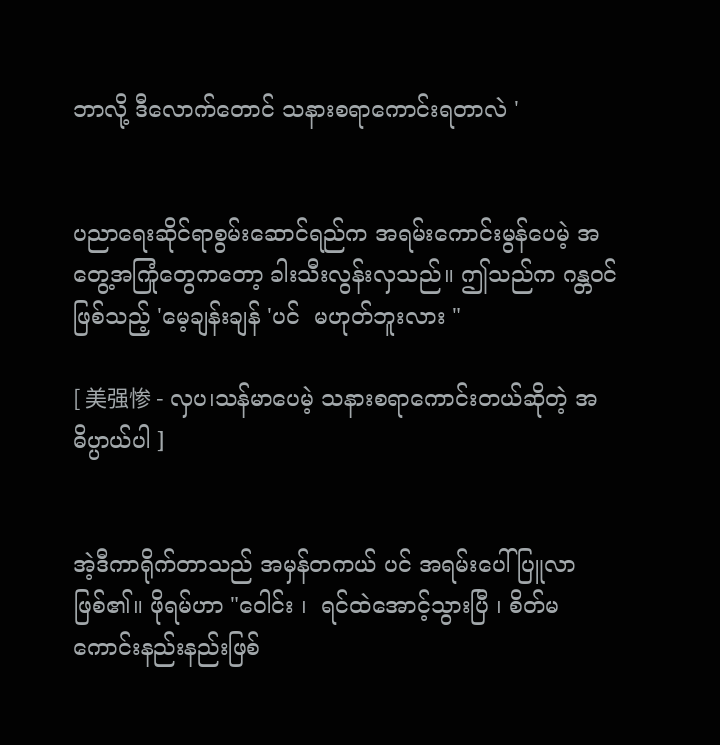ဘာလို့ ဒီလောက်တောင် သနားစရာကောင်းရတာလဲ '


ပညာရေးဆိုင်ရာစွမ်းဆောင်ရည်က အရမ်းကောင်းမွန်ပေမဲ့ အတွေ့အကြုံတွေကတော့ ခါးသီးလွန်းလှသည်။ ဤသည်က ဂန္တ၀င်ဖြစ်သည့် 'မေ့ချန်းချန် 'ပင်  မဟုတ်ဘူးလား "

[ 美强惨 - လှပ၊သန်မာပေမဲ့ သနားစရာကောင်းတယ်ဆိုတဲ့ အဓိပ္ပာယ်ပါ ]


အဲ့ဒီကာရိုက်တာသည် အမှန်တကယ် ပင် အရမ်းပေါ်ပြူလာဖြစ်၏။ ဖိုရမ်ဟာ "ဝေါင်း ၊  ရင်ထဲအောင့်သွားပြီ ၊ စိတ်မကောင်းနည်းနည်းဖြစ်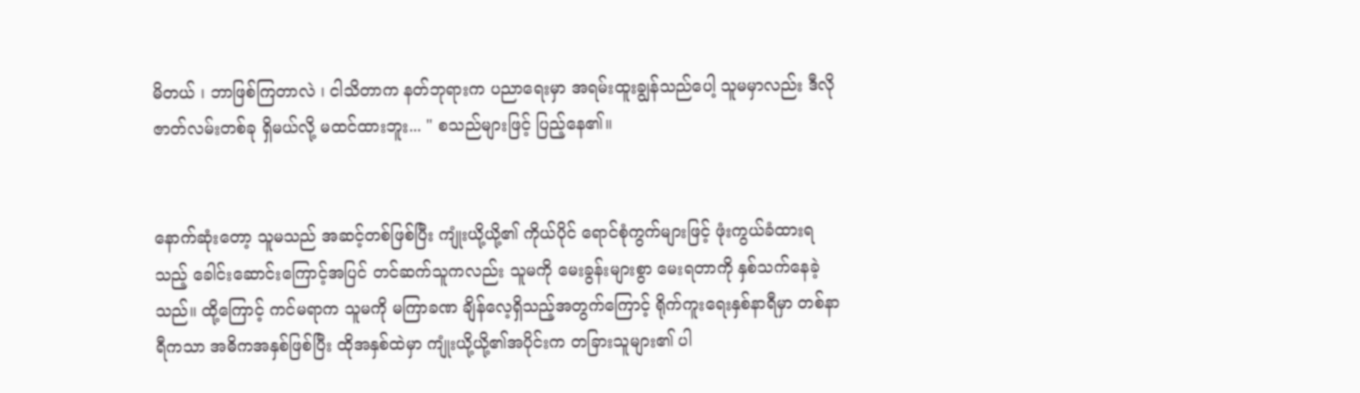မိတယ် ၊ ဘာဖြစ်ကြတာလဲ ၊ ငါသိတာက နတ်ဘုရားက ပညာရေးမှာ အရမ်းထူးချွန်သည်ပေါ့ သူမမှာလည်း ဒီလိုဇာတ်လမ်းတစ်ခု ရှိမယ်လို့ မထင်ထားဘူး... " စသည်များဖြင့် ပြည့်နေ၏။


နောက်ဆုံးတော့ သူမသည် အဆင့်တစ်ဖြစ်ပြီး ကျုံးယို့ယို့၏ ကိုယ်ပိုင် ရောင်စုံကွက်များဖြင့် ဖုံးကွယ်ခံထားရသည့် ခေါင်းဆောင်း‌ကြောင့်အပြင် တင်ဆက်သူကလည်း သူမကို မေးခွန်းများစွာ မေးရတာကို နှစ်သက်နေခဲ့သည်။ ထို့ကြောင့် ကင်မရာက သူမကို မကြာခဏ ချိန်လေ့ရှိသည့်အတွက်ကြောင့် ရိုက်ကူးရေးနှစ်နာရီမှာ တစ်နာရီကသာ အဓိကအနှစ်ဖြစ်ပြီး ထိုအနှစ်ထဲမှာ ကျုံးယို့ယို့၏အပိုင်းက တခြားသူများ၏ ပါ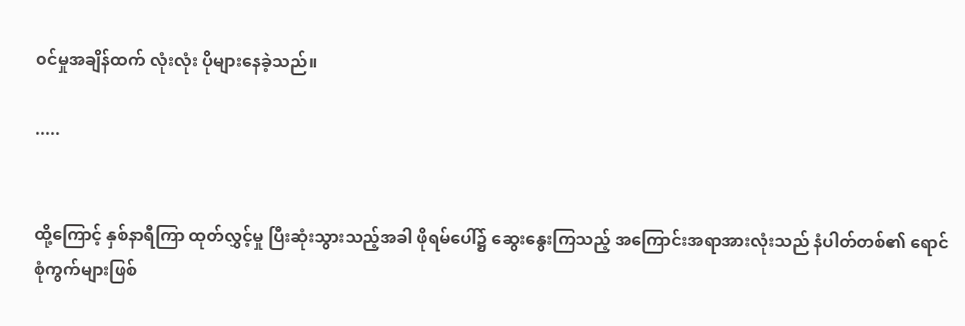၀င်မှုအချိန်ထက် လုံးလုံး ပိုများနေခဲ့သည်။

.....


ထို့ကြောင့် နှစ်နာရီကြာ ထုတ်လွှင့်မှု ပြီးဆုံးသွားသည့်အခါ ဖိုရမ်ပေါ်၌ ဆွေးနွေးကြသည့် အကြောင်းအရာအားလုံးသည် နံပါတ်တစ်၏ ရောင်စုံကွက်များဖြစ်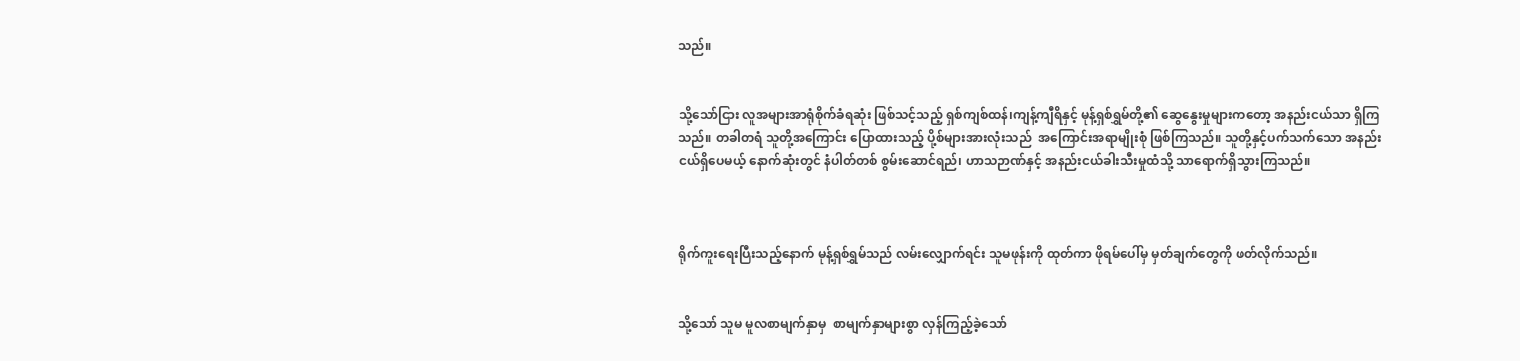သည်။


သို့သော်ငြား လူအများအာရုံစိုက်ခံရဆုံး ဖြစ်သင့်သည့် ရှစ်ကျစ်ထန်၊ကျန့်ကျီရိနှင့် မုန့်ရှစ်ရွှမ်တို့၏ ဆွေနွေးမှုများကတော့ အနည်းငယ်သာ ရှိကြသည်။ တခါတရံ သူတို့အကြောင်း ပြောထားသည့် ပို့စ်များအားလုံးသည်  အကြောင်းအရာမျိုးစုံ ဖြစ်ကြသည်။ ‌သူတို့နှင့်ပက်သက်သော အနည်းငယ်ရှိပေမယ့် နောက်ဆုံးတွင် နံပါတ်တစ် စွမ်းဆောင်ရည်၊ ဟာသဉာဏ်နှင့် အနည်းငယ်ခါးသီးမှုထံသို့ သာရောက်ရှိသွားကြသည်။



ရိုက်ကူးရေးပြီးသည့်နောက် မုန့်ရှစ်ရွှမ်သည် လမ်းလျှောက်ရင်း သူမဖုန်းကို ထုတ်ကာ ဖိုရမ်ပေါ်မှ မှတ်ချက်တွေကို ဖတ်လိုက်သည်။


သို့သော် သူမ မူလစာမျက်နှာမှ  စာမျက်နှာများစွာ လှန်ကြည့်ခဲ့သော်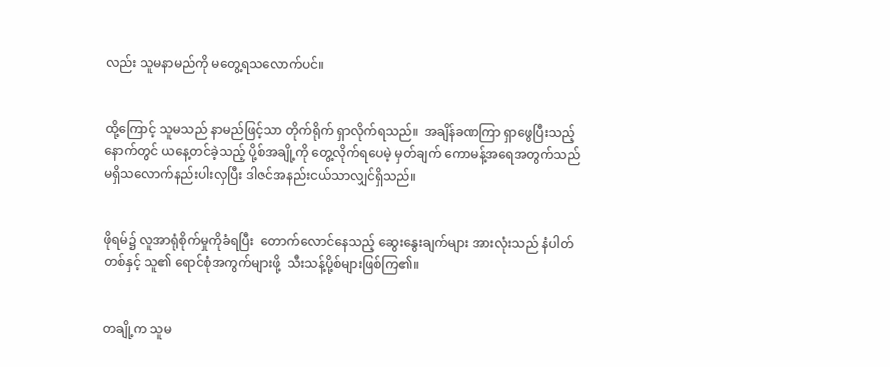လည်း သူမနာမည်ကို မတွေ့ရသလောက်ပင်။


ထို့ကြောင့် သူမသည် နာမည်ဖြင့်သာ တိုက်ရိုက် ရှာလိုက်ရသည်။  အချိန်ခဏကြာ ရှာဖွေပြီးသည့်နောက်တွင် ယနေ့တင်ခဲ့သည့် ပို့စ်အချို့ကို တွေ့လိုက်ရပေမဲ့ မှတ်ချက် ကောမန့်အရေအတွက်သည် မရှိသလောက်နည်းပါးလှပြီး ဒါဇင်အနည်းငယ်သာလျှင်ရှိသည်။


ဖိုရမ်၌ လူအာရုံစိုက်မှုကိုခံရပြီး  တောက်လောင်နေသည့် ဆွေးနွေးချက်များ အားလုံးသည် နံပါတ်တစ်နှင့် သူ၏ ရောင်စုံအကွက်များဖို့  သီးသန့်ပို့စ်များဖြစ်ကြ၏။


တချို့က သူမ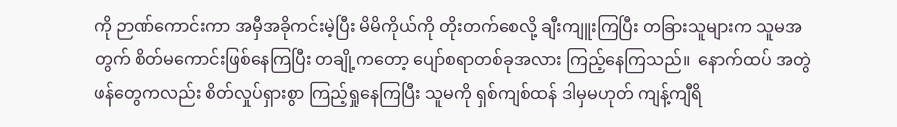ကို ဉာဏ်ကောင်းကာ အမှီအခိုကင်းမဲ့ပြီး မိမိကိုယ်ကို တိုးတက်စေလို့ ချီးကျူးကြပြီး တခြားသူများက သူမအတွက် စိတ်မကောင်းဖြစ်နေကြပြီး တချို့ကတော့ ပျော်စရာတစ်ခုအလား‌ ကြည့်နေကြသည်။  နောက်ထပ် အတွဲဖန်တွေကလည်း စိတ်လှုပ်ရှားစွာ ‌ကြည့်ရှုနေကြပြီး သူမကို ရှစ်ကျစ်ထန် ဒါမှမဟုတ် ကျန့်ကျီရိ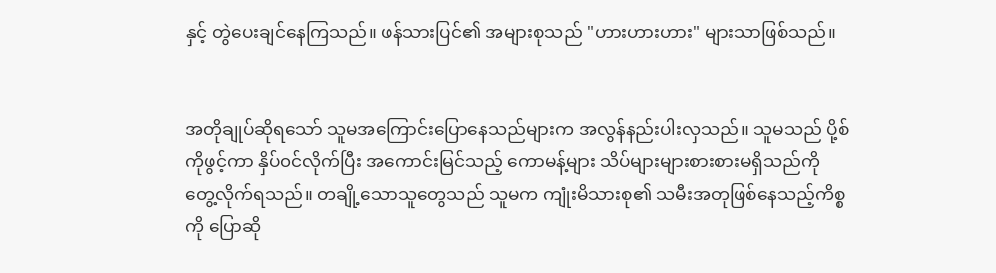နှင့် တွဲပေးချင်နေကြသည်။ ဖန်သားပြင်၏ အများစုသည် "ဟားဟားဟား" များသာဖြစ်သည်။


အတိုချုပ်ဆိုရသော် သူမအကြောင်းပြောနေသည်များက အလွန်နည်းပါးလှသည်။ သူမသည် ပို့စ်ကိုဖွင့်ကာ နှိပ်၀င်လိုက်ပြီး အကောင်းမြင်သည့် ကောမန့်များ သိပ်များများစားစားမရှိသည်ကို တွေ့လိုက်ရသည်။ တချို့သောသူတွေသည် သူမက ကျုံးမိသားစု၏ သမီးအတုဖြစ်နေသည့်ကိစ္စကို ပြောဆို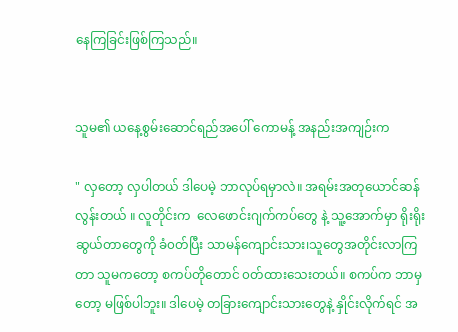နေကြခြင်းဖြစ်ကြသည်။


သူမ၏ ယနေ့စွမ်းဆောင်ရည်အပေါ် ကောမန့် အနည်းအကျဉ်းက

" လှတော့ လှပါတယ် ဒါပေမဲ့ ဘာလုပ်ရမှာလဲ။ အရမ်းအတုယောင်ဆန်လွန်းတယ် ။ လူတိုင်းက  လေဖောင်းဂျက်ကပ်တွေ နဲ့ သူ့အောက်မှာ ရိုးရိုးဆွယ်တာတွေကို ခံ၀တ်ပြီး သာမန်ကျောင်းသား၊သူတွေအတိုင်းလာကြတာ သူမကတော့ စကပ်တိုတောင် ၀တ်ထား‌သေးတယ်။ စကပ်က ဘာမှတော့ မဖြစ်ပါဘူး။ ဒါပေမဲ့ တခြားကျောင်းသားတွေနဲ့ နှိုင်းလိုက်ရင် အ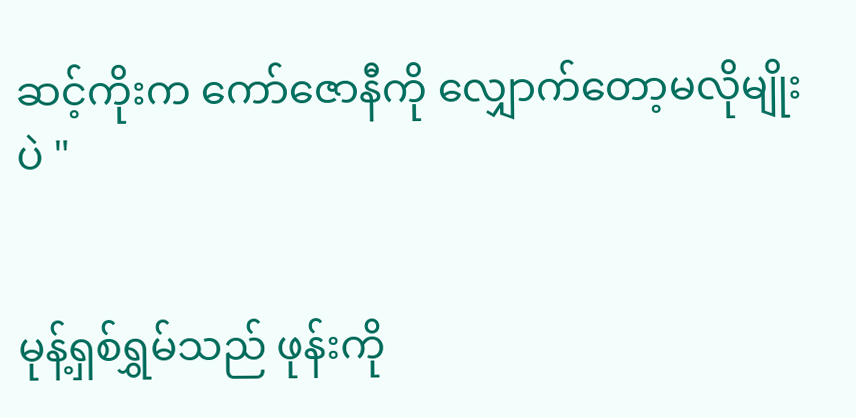ဆင့်ကိုးက ကော်ဇောနီကို လျှောက်တော့မလိုမျိုးပဲ "


မုန့်ရှစ်ရွှမ်သည် ဖုန်းကို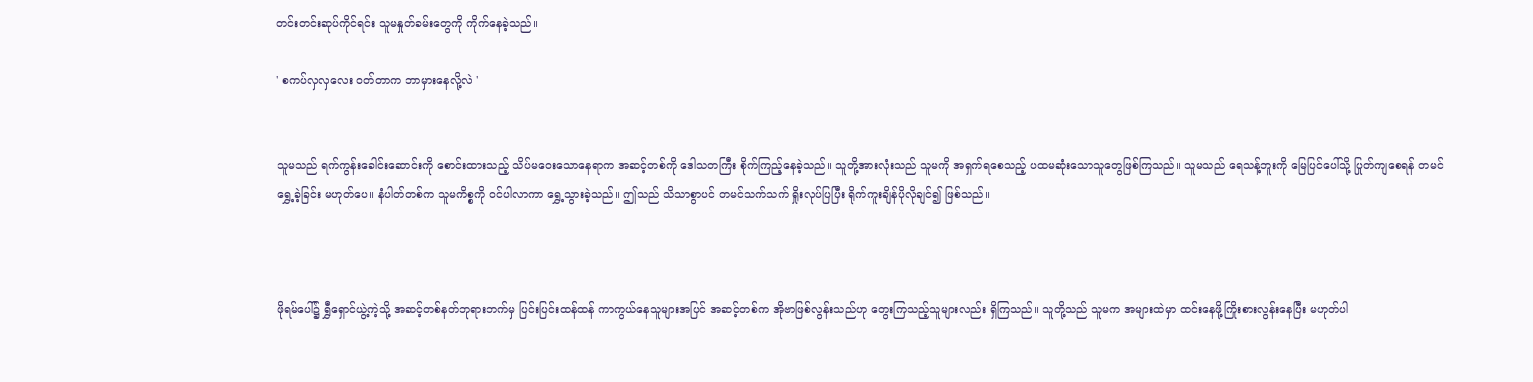တင်းတင်းဆုပ်ကိုင်ရင်း သူမနှုတ်ခမ်းတွေကို ကိုက်နေခဲ့သည်။

' စကပ်လှလှလေး ၀တ်တာက ဘာမှားနေလို့လဲ '


သူမသည် ရက်ကွန်း‌ခေါင်းဆောင်းကို စောင်းထားသည့် သိပ်မဝေးသောနေရာက အဆင့်တစ်ကို ဒေါသတကြီး စိုက်ကြည့်နေခဲ့သည်။ သူတို့အားလုံးသည် သူမကို အရှက်ရစေသည့် ပထမဆုံးသောသူတွေဖြစ်ကြသည်။ သူမသည် ရေသန့်ဘူးကို မြေပြင်ပေါ်သို့ ပြုတ်ကျစေရန် တမင် ရွှေ့ခဲ့ခြင်း မဟုတ်ပေ။ နံပါတ်တစ်က သူမကိစ္စကို ၀င်ပါလာကာ ရွှေ့သွားခဲ့သည်။ ဤသည် သိသာစွာပင် တမင်သက်သက် ရှိုးလုပ်ပြပြီး ရိုက်ကူးချိန်ပိုလိုချင်၍ ဖြစ်သည်။



ဖိုရမ်ပေါ်၌ ရွှီရှောင်ယွဲ့ကဲ့သို့ အဆင့်တစ်နတ်ဘုရားဘက်မှ ပြင်းပြင်းထန်ထန် ကာကွယ်နေသူများအပြင် အဆင့်တစ်က အိုဗာဖြစ်လွန်းသည်ဟု တွေးကြသည့်သူများလည်း ရှိကြသည်။ သူတို့သည် သူမက အများထဲမှာ ထင်းနေဖို့ကြိုးစားလွန်းနေပြီး မဟုတ်ပါ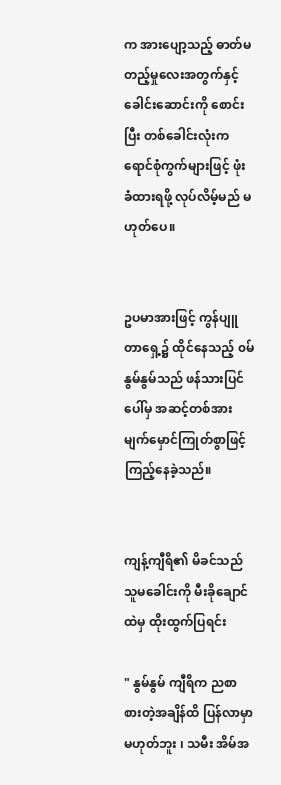က အားပျော့သည့် ဓာတ်မတည့်မှုလေးအတွက်နှင့်  ခေါင်းဆောင်းကို စောင်းပြီး တစ်ခေါင်းလုံးက ရောင်စုံကွက်များဖြင့် ဖုံးခံထားရဖို့ လုပ်လိမ့်မည် မဟုတ်ပေ။


ဥပမာအားဖြင့် ကွန်ပျူတာရှေ့၌ ထိုင်နေသည့် ၀မ်နွမ်နွမ်သည် ဖန်သားပြင်ပေါ်မှ အဆင့်တစ်အား မျက်မှောင်ကြုတ်စွာဖြင့် ကြည့်နေခဲ့သည်။


ကျန့်ကျီရိ၏ မိခင်သည် သူမခေါင်းကို မီးခိုချောင်ထဲမှ ထိုးထွက်ပြရင်း

" နွမ်နွမ် ကျီရိက ည‌စာစားတဲ့အချိန်ထိ ပြန်လာမှာ မဟုတ်ဘူး ၊ သမီး အိမ်အ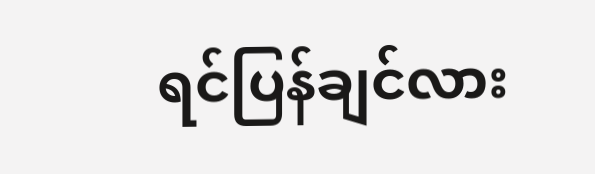ရင်ပြန်ချင်လား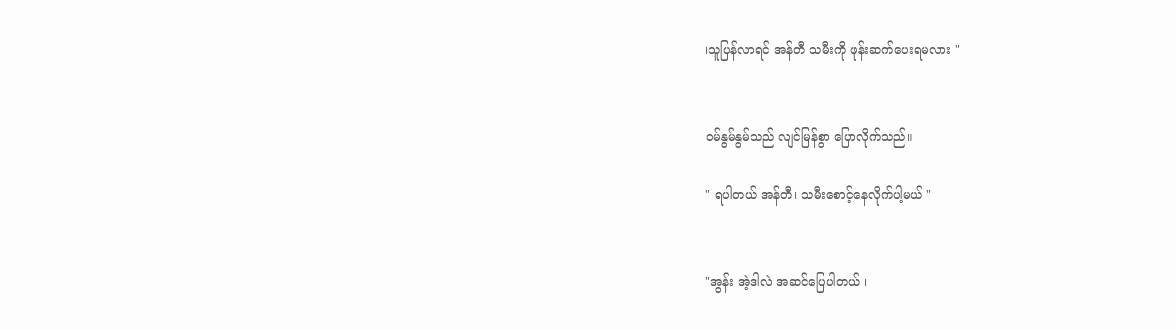၊သူပြန်လာရင် အန်တီ သမီးကို ဖုန်းဆက်ပေးရမလား "


၀မ်နွမ်နွမ်သည် လျင်မြန်စွာ ပြောလိုက်သည်။

" ရပါတယ် အန်တီ၊ သမီးစောင့်နေလိုက်ပါ့မယ် "


"အွန်း အဲ့ဒါလဲ အဆင်ပြေပါတယ် ၊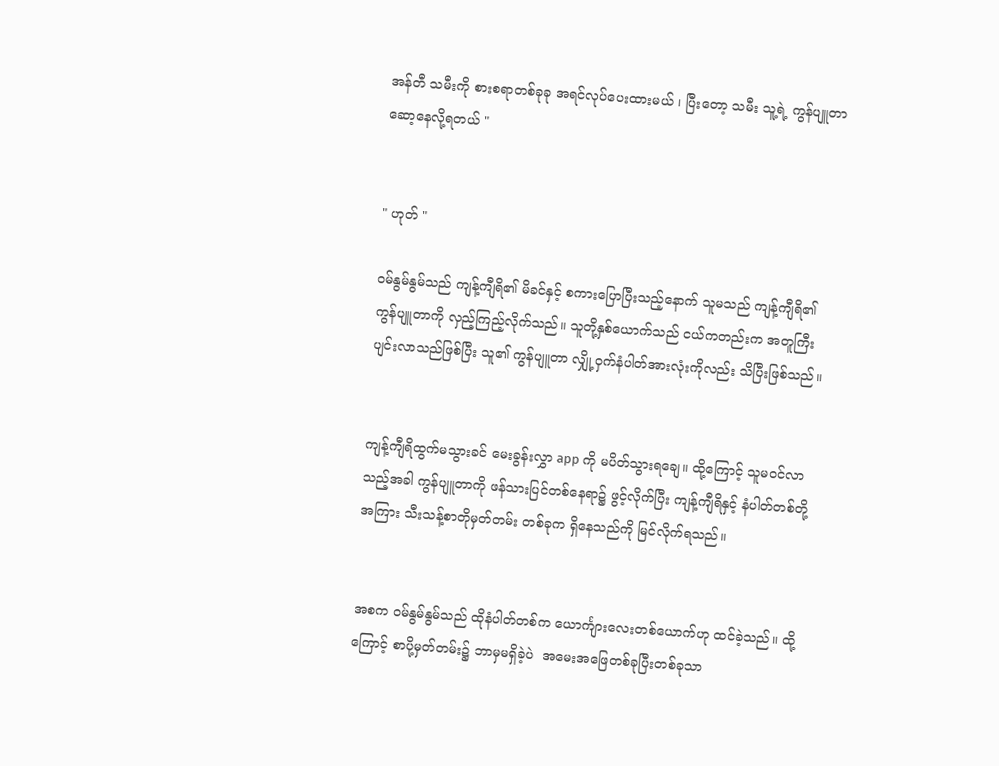အန်တီ သမီးကို စားစရာတစ်ခုခု အရင်လုပ်ပေးထားမယ် ၊ ပြီးတော့ သမီး သူ့ရဲ့ ကွန်ပျူတာ ဆော့နေလို့ရတယ် "


" ဟုတ် "

၀မ်နွမ်နွမ်သည် ကျန့်ကျီရိ၏ မိခင်နှင့် စကားပြောပြီးသည့်နောက် သူမသည် ကျန့်ကျီရိ၏ ကွန်ပျူတာကို လှည့်ကြည့်လိုက်သည်။ သူတို့နှစ်ယောက်သည် ငယ်ကတည်းက အတူကြီးပျင်းလာသည်ဖြစ်ပြီး သူ၏ ကွန်ပျူတာ လျှို့ဝှက်နံပါတ်အားလုံးကိုလည်း သိပြီးဖြစ်သည်။


ကျန့်ကျီရိထွက်မသွားခင် မေးခွန်းလွှာ app ကို မပိတ်သွားရချေ။ ထို့ကြောင့် သူမ၀င်လာသည့်အခါ ကွန်ပျူတာကို ဖန်သားပြင်တစ်နေရာ၌ ဖွင့်လိုက်ပြီး ကျန့်ကျီရိနှင့် နံပါတ်တစ်တို့အကြား သီးသန့်စာတိုမှတ်တမ်း တစ်ခုက ရှိနေသည်ကို မြင်လိုက်ရသည်။


အစက ၀မ်နွမ်နွမ်သည် ထိုနံပါတ်တစ်က ယောင်္ကျားလေးတစ်ယောက်ဟု ထင်ခဲ့သည်။ ထို့ကြောင့် စာပို့မှတ်တမ်း၌ ဘာမှမရှိခဲ့ပဲ  အမေးအဖြေတစ်ခုပြီးတစ်ခုသာ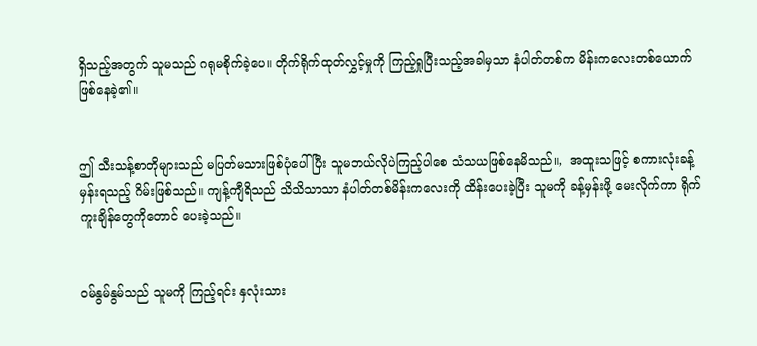ရှိသည့်အတွက် သူမသည် ‌ဂရုမစိုက်ခဲ့‌ပေ။ တိုက်ရိုက်ထုတ်လွှင့်မှုကို ကြည့်ရှုပြီးသည့်အခါမှသာ နံပါတ်တစ်က မိန်းကလေးတစ်‌ယောက် ဖြစ်နေခဲ့၏။


ဤ သီးသန့်စာတိုများသည် မပြတ်မသားဖြစ်ပုံပေါ်ပြီး သူမဘယ်လိုပဲကြည့်ပါစေ သံသယဖြစ်နေမိသည်။,  အထူးသဖြင့် စကားလုံးခန့်မှန်းရသည့် ဂိမ်းဖြစ်သည်။ ကျန့်ကျီရိသည် သိသိသာသာ နံပါတ်တစ်မိန်းကလေးကို ထိန်းပေးခဲ့ပြီး သူမကို ခန့်မှန်းဖို့ မေးလိုက်ကာ ရိုက်ကူးချိန်တွေကိုတောင် ‌ပေးခဲ့သည်။


၀မ်နွမ်နွမ်သည် သူမကို ကြည့်ရင်း နှလုံးသား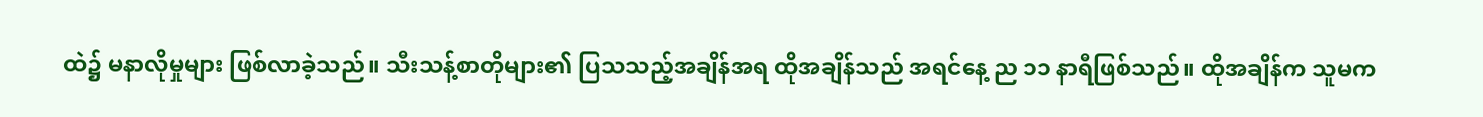ထဲ၌ မနာလိုမှုများ ဖြစ်လာခဲ့သည်။ သီးသန့်စာတိုများ၏ ပြသသည့်အချိန်အရ ထိုအချိန်သည် အရင်နေ့ ည ၁၁ နာရီဖြစ်သည်။ ထိုအချိန်က သူမက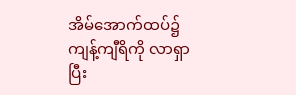အိမ်အောက်ထပ်၌ ကျန့်ကျီရိကို လာရှာပြီး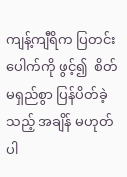ကျန့်ကျီရိက ပြတင်းပေါက်ကို ဖွင့်၍  စိတ်မရှည်စွာ ပြန်ပိတ်ခဲ့သည့် အချိန် မဟုတ်ပါ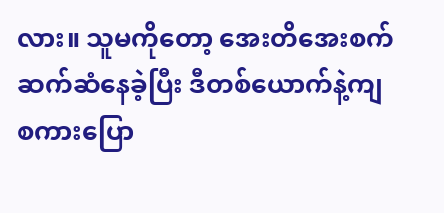လား။ သူမကိုတော့ အေးတိအေးစက် ဆက်ဆံနေခဲ့ပြီး ဒီတစ်ယောက်နဲ့ကျ စကားပြော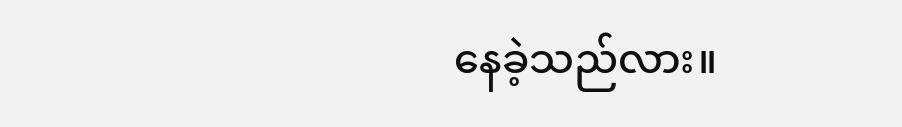နေခဲ့သည်လား။